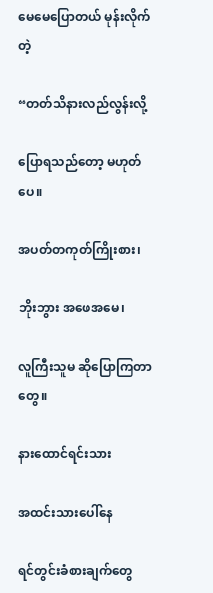မေမေပြောတယ် မုန်းလိုက်တဲ့

“တတ်သိနားလည်လွန်းလို့

ပြောရသည်တော့ မဟုတ်ပေ။

အပတ်တကုတ်ကြိုးစား၊

ဘိုးဘွား အဖေအမေ၊

လူကြီးသူမ ဆိုပြောကြတာတွေ။

နားထောင်ရင်းသား

အထင်းသားပေါ်နေ

ရင်တွင်းခံစားချက်တွေ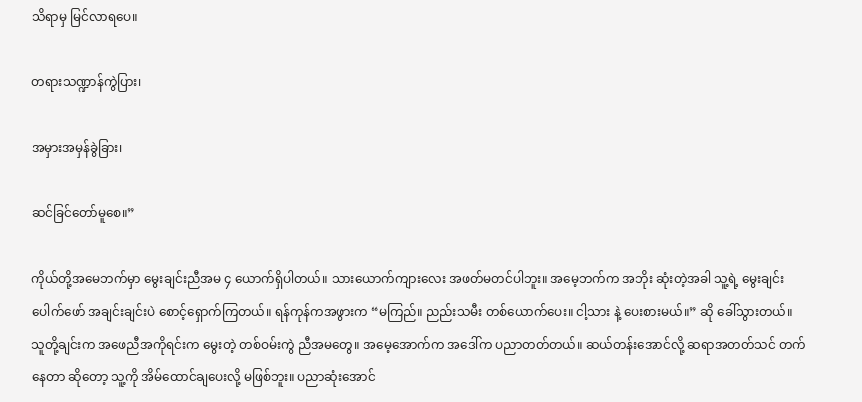သိရာမှ မြင်လာရပေ။

တရားသဏ္ဍာန်ကွဲပြား၊

အမှားအမှန်ခွဲခြား၊

ဆင်ခြင်တော်မူစေ။”

ကိုယ်တို့အမေဘက်မှာ မွေးချင်းညီအမ ၄ ယောက်ရှိပါတယ်။ သားယောက်ကျားလေး အဖတ်မတင်ပါဘူး။ အမေ့ဘက်က အဘိုး ဆုံးတဲ့အခါ သူ့ရဲ့ မွေးချင်းပေါက်ဖော် အချင်းချင်းပဲ စောင့်ရှောက်ကြတယ်။ ရန်ကုန်ကအဖွားက “မကြည်။ ညည်းသမီး တစ်ယောက်ပေး။ ငါ့သား နဲ့ ပေးစားမယ်။” ဆို ခေါ်သွားတယ်။ သူတို့ချင်းက အဖေညီအကိုရင်းက မွေးတဲ့ တစ်ဝမ်းကွဲ ညီအမတွေ။ အမေ့အောက်က အဒေါ်က ပညာတတ်တယ်။ ဆယ်တန်းအောင်လို့ ဆရာအတတ်သင် တက်နေတာ ဆိုတော့ သူ့ကို အိမ်ထောင်ချပေးလို့ မဖြစ်ဘူး။ ပညာဆုံးအောင်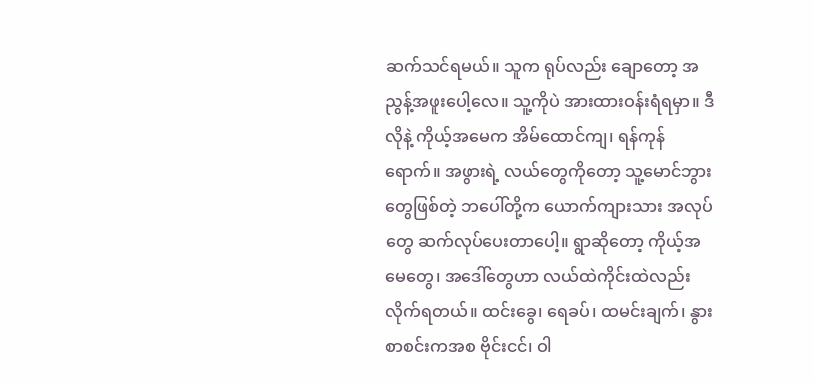ဆက်သင်ရမယ်။ သူက ရုပ်လည်း ချောတော့ အညွန့်အဖူးပေါ့လေ။ သူ့ကိုပဲ အားထားဝန်းရံရမှာ။ ဒီလိုနဲ့ ကိုယ့်အမေက အိမ်ထောင်ကျ၊ ရန်ကုန်ရောက်။ အဖွားရဲ့ လယ်တွေကိုတော့ သူ့မောင်ဘွားတွေဖြစ်တဲ့ ဘပေါ်တို့က ယောက်ကျားသား အလုပ်တွေ ဆက်လုပ်ပေးတာပေါ့။ ရွာဆိုတော့ ကိုယ့်အမေတွေ၊ အဒေါ်တွေဟာ လယ်ထဲကိုင်းထဲလည်း လိုက်ရတယ်။ ထင်းခွေ၊ ရေခပ်၊ ထမင်းချက်၊ နွားစာစင်းကအစ ဗိုင်းငင်၊ ဝါ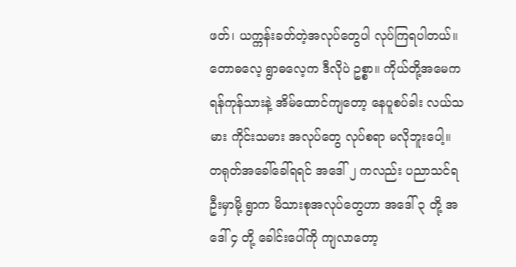ဖတ်၊ ယက္ကန်းခတ်တဲ့အလုပ်တွေပါ လုပ်ကြရပါတယ်။ တောဓလေ့ ရွာဓလေ့က ဒီလိုပဲ ဥစ္စာ။ ကိုယ်တို့အမေက ရန်ကုန်သားနဲ့ အိမ်ထောင်ကျတော့ နေပူစပ်ခါး လယ်သမား ကိုင်းသမား အလုပ်တွေ လုပ်စရာ မလိုဘူးပေါ့။ တရုတ်အခေါ်ခေါ်ရရင် အဒေါ် ၂ ကလည်း ပညာသင်ရဦးမှာမို့ ရွာက မိသားစုအလုပ်တွေဟာ အဒေါ် ၃ တို့ အဒေါ် ၄ တို့ ခေါင်းပေါ်ကို ကျလာတော့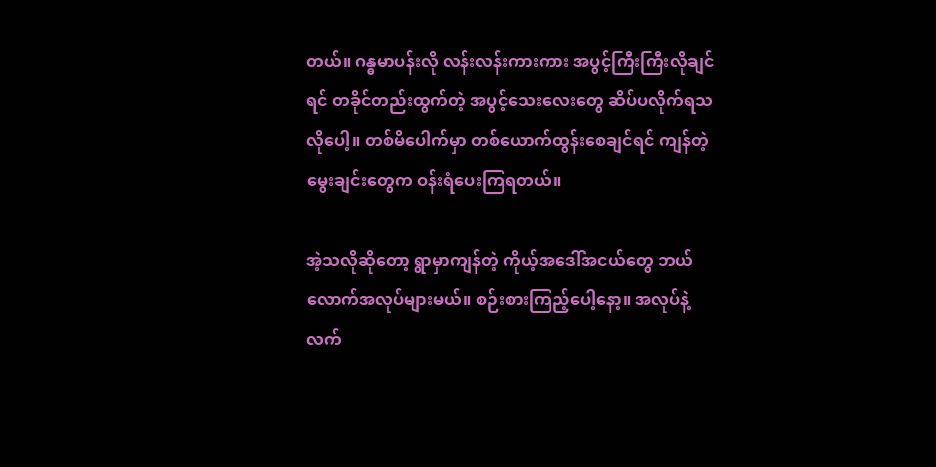တယ်။ ဂန္ဓမာပန်းလို လန်းလန်းကားကား အပွင့်ကြီးကြီးလိုချင်ရင် တခိုင်တည်းထွက်တဲ့ အပွင့်သေးလေးတွေ ဆိပ်ပလိုက်ရသလိုပေါ့။ တစ်မိပေါက်မှာ တစ်ယောက်ထွန်းစေချင်ရင် ကျန်တဲ့မွေးချင်းတွေက ဝန်းရံပေးကြရတယ်။

အဲ့သလိုဆိုတော့ ရွာမှာကျန်တဲ့ ကိုယ့်အဒေါ်အငယ်တွေ ဘယ်လောက်အလုပ်များမယ်။ စဉ်းစားကြည့်ပေါ့နော့။ အလုပ်နဲ့လက်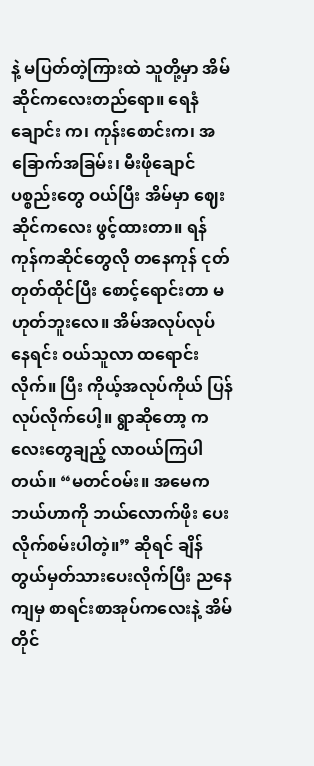နဲ့ မပြတ်တဲ့ကြားထဲ သူတို့မှာ အိမ်ဆိုင်ကလေးတည်ရော။ ရေနံချောင်း က၊ ကုန်းစောင်းက၊ အခြောက်အခြမ်း၊ မီးဖိုချောင်ပစ္စည်းတွေ ဝယ်ပြီး အိမ်မှာ ဈေးဆိုင်ကလေး ဖွင့်ထားတာ။ ရန်ကုန်ကဆိုင်တွေလို တနေကုန် ငုတ်တုတ်ထိုင်ပြီး စောင့်ရောင်းတာ မဟုတ်ဘူးလေ။ အိမ်အလုပ်လုပ်နေရင်း ဝယ်သူလာ ထရောင်းလိုက်။ ပြီး ကိုယ့်အလုပ်ကိုယ် ပြန်လုပ်လိုက်ပေါ့။ ရွာဆိုတော့ ကလေးတွေချည့် လာဝယ်ကြပါတယ်။ “မတင်ဝမ်း။ အမေက ဘယ်ဟာကို ဘယ်လောက်ဖိုး ပေးလိုက်စမ်းပါတဲ့။” ဆိုရင် ချိန်တွယ်မှတ်သားပေးလိုက်ပြီး ညနေကျမှ စာရင်းစာအုပ်ကလေးနဲ့ အိမ်တိုင်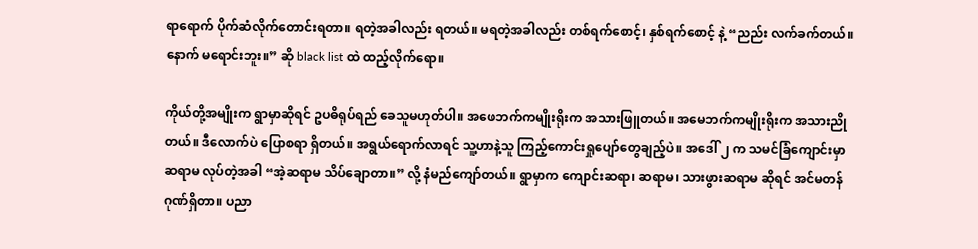ရာရောက် ပိုက်ဆံလိုက်တောင်းရတာ။ ရတဲ့အခါလည်း ရတယ်။ မရတဲ့အခါလည်း တစ်ရက်စောင့်၊ နှစ်ရက်စောင့် နဲ့ “ညည်း လက်ခက်တယ်။ နောက် မရောင်းဘူး။” ဆို black list ထဲ ထည့်လိုက်ရော။

ကိုယ်တို့အမျိုးက ရွာမှာဆိုရင် ဥပဓိရုပ်ရည် ခေသူမဟုတ်ပါ။ အဖေဘက်ကမျိုးရိုးက အသားဖြူတယ်။ အမေဘက်ကမျိုးရိုးက အသားညိုတယ်။ ဒီလောက်ပဲ ပြောစရာ ရှိတယ်။ အရွယ်ရောက်လာရင် သူ့ဟာနဲ့သူ ကြည့်ကောင်းရှုပျော်တွေချည့်ပဲ။ အဒေါ် ၂ က သမင်ခြံကျောင်းမှာ ဆရာမ လုပ်တဲ့အခါ “အဲ့ဆရာမ သိပ်ချောတာ။” လို့ နံမည်ကျော်တယ်။ ရွာမှာက ကျောင်းဆရာ၊ ဆရာမ၊ သားဖွားဆရာမ ဆိုရင် အင်မတန်ဂုဏ်ရှိတာ။ ပညာ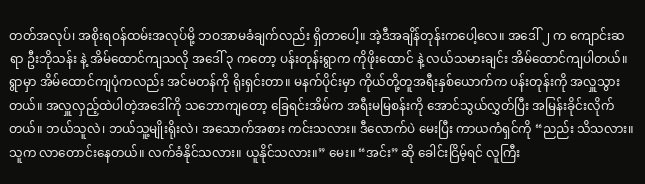တတ်အလုပ်၊ အစိုးရဝန်ထမ်းအလုပ်မို့ ဘဝအာမခံချက်လည်း ရှိတာပေါ့။ အဲ့ဒီအချိန်တုန်းကပေါ့လေ။ အဒေါ် ၂ က ကျောင်းဆရာ ဦးဘိုသန်း နဲ့ အိမ်ထောင်ကျသလို အဒေါ် ၃ ကတော့ ပန်းတုန်းရွာက ကိုဖိုးထောင် နဲ့ လယ်သမားချင်း အိမ်ထောင်ကျပါတယ်။ ရွာမှာ အိမ်ထောင်ကျပုံကလည်း အင်မတန်ကို ရိုးရှင်းတာ။ မနက်ပိုင်းမှာ ကိုယ်တို့တူအရီးနှစ်ယောက်က ပန်းတုန်းကို အလှူသွားတယ်။ အလှူလှည့်ထဲပါတဲ့အဒေါ်ကို သဘောကျတော့ ခြေရင်းအိမ်က အရီးမမြစန်းကို အောင်သွယ်လွှတ်ပြီး အမြန်းခိုင်းလိုက်တယ်။ ဘယ်သူလဲ၊ ဘယ်သူ့မျိုးရိုးလဲ၊ အသောက်အစား ကင်းသလား။ ဒီလောက်ပဲ မေးပြီး ကာယကံရှင်ကို “ညည်း သိသလား။ သူက လာတောင်းနေတယ်။ လက်ခံနိုင်သလား။ ယူနိုင်သလား။” မေး။ “အင်း” ဆို ခေါင်းငြိမ့်ရင် လူကြီး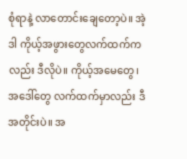စုံရာနဲ့ လာတောင်းချေတော့ပဲ။ အဲ့ဒါ ကိုယ့်အဖွားတွေလက်ထက်ကလည်း ဒီလိုပဲ။ ကိုယ့်အမေတွေ၊ အဒေါ်တွေ လက်ထက်မှာလည်း ဒီအတိုင်းပဲ။ အ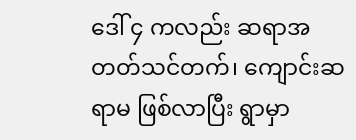ဒေါ် ၄ ကလည်း ဆရာအတတ်သင်တက်၊ ကျောင်းဆရာမ ဖြစ်လာပြီး ရွာမှာ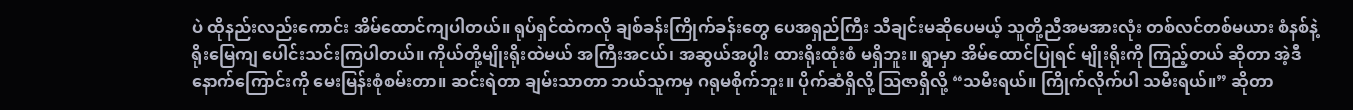ပဲ ထိုနည်းလည်းကောင်း အိမ်ထောင်ကျပါတယ်။ ရုပ်ရှင်ထဲကလို ချစ်ခန်းကြိုက်ခန်းတွေ ပေအရှည်ကြီး သီချင်းမဆိုပေမယ့် သူတို့ညီအမအားလုံး တစ်လင်တစ်မယား စံနစ်နဲ့ ရိုးမြေကျ ပေါင်းသင်းကြပါတယ်။ ကိုယ်တို့မျိုးရိုးထဲမယ် အကြီးအငယ်၊ အဆွယ်အပွါး ထားရိုးထုံးစံ မရှိဘူး။ ရွာမှာ အိမ်ထောင်ပြုရင် မျိုးရိုးကို ကြည့်တယ် ဆိုတာ အဲ့ဒီနောက်ကြောင်းကို မေးမြန်းစုံစမ်းတာ။ ဆင်းရဲတာ ချမ်းသာတာ ဘယ်သူကမှ ဂရုမစိုက်ဘူး။ ပိုက်ဆံရှိလို့ ဩဇာရှိလို့ “သမီးရယ်။ ကြိုက်လိုက်ပါ သမီးရယ်။” ဆိုတာ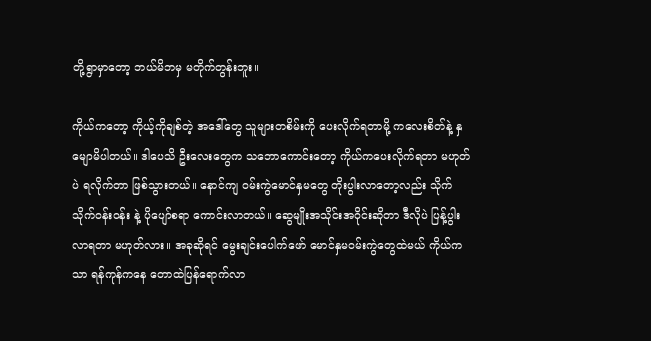တို့ရွာမှာတော့ ဘယ်မိဘမှ မတိုက်တွန်းဘူး။

ကိုယ်ကတော့ ကိုယ့်ကိုချစ်တဲ့ အဒေါ်တွေ သူများတစိမ်းကို ပေးလိုက်ရတာမို့ ကလေးစိတ်နဲ့ နှမျောမိပါတယ်။ ဒါပေသိ ဦးလေးတွေက သဘောကောင်းတော့ ကိုယ်ကပေးလိုက်ရတာ မဟုတ်ပဲ ရလိုက်တာ ဖြစ်သွားတယ်။ နောင်ကျ ဝမ်းကွဲမောင်နှမတွေ တိုးပွါးလာတော့လည်း သိုက်သိုက်ဝန်းဝန်း နဲ့ ပိုပျော်စရာ ကောင်းလာတယ်။ ဆွေမျိုးအသိုင်းအဝိုင်းဆိုတာ ဒီလိုပဲ ပြန့်ပွါးလာရတာ မဟုတ်လား။ အခုဆိုရင် မွေးချင်းပေါက်ဖော် မောင်နှမဝမ်းကွဲတွေထဲမယ် ကိုယ်ကသာ ရန်ကုန်ကနေ တောထဲပြန်ရောက်လာ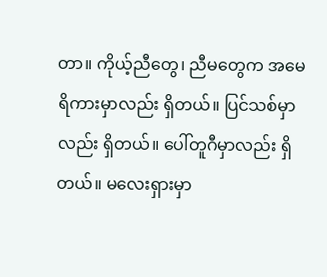တာ။ ကိုယ့်ညီတွေ၊ ညီမတွေက အမေရိကားမှာလည်း ရှိတယ်။ ပြင်သစ်မှာလည်း ရှိတယ်။ ပေါ်တူဂီမှာလည်း ရှိတယ်။ မလေးရှားမှာ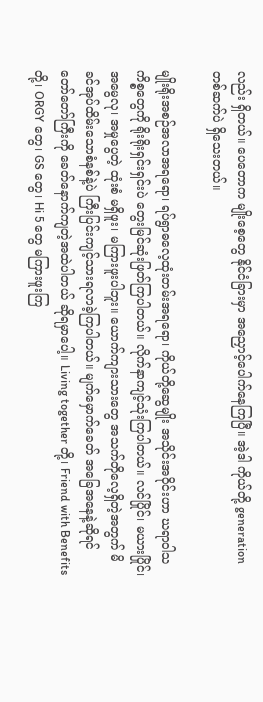လည်း ရှိတယ်။ ပေတောက မျိုးစေ့တွေ နိုင်ငံခြားမှာ အညှောင့်ပေါက်နေကြပြီ။ အဲ့ဒါ ကိုယ်တို့ generation တစ်ဆက်ပဲ ရှိသေးတယ်။

မျိုးရိုးအစဉ်အလာအရရော၊ ရပ်ရွာဓလေ့ထုံးတမ်းအရရော၊ ကိုယ်တို့ဆွေမျိုး အသိုင်းအဝိုင်းဟာ ဃရာဝါသကိစ္စတွေကို ရိုးရိုးရှင်းရှင်းပဲ တွေးမြင်ဆုံးဖြတ်ကြပါတယ်။ လိုက်နာကျင့်သုံးကြပါတယ်။ လင်ပြိုင်၊ မယားပြိုင်၊ အမွေလု၊ အမှုပွေတဲ့ ထုံးစံ မရှိဖူး၊ မကြားဖူးပါဘူး။ ယောက်ကျားသားတွေ အသက်တိုလေ့ရှိတဲ့အတွက် မိခင်အုပ်ထိမ်းသောစံနစ်နဲ့ပဲ ကြီးပြင်းကျင့်သားရလာခဲ့ကြပါတယ်။ မျက်မှောက်ခေတ် အခြေအနေနဲ့ဆိုရင် တော်တော်ကြီးကို ခေတ်နောက်ကျတဲ့အထဲပါတယ် ဆိုရမှာပေါ့။ Living together တို့၊ Friend with Benefits တို့၊ ORGY တွေ၊ GS တွေ၊ Hi 5 တွေ မကြားဖူးကြ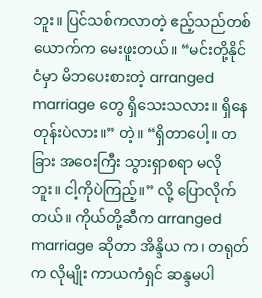ဘူး။ ပြင်သစ်ကလာတဲ့ ဧည့်သည်တစ်ယောက်က မေးဖူးတယ်။ “မင်းတို့နိုင်ငံမှာ မိဘပေးစားတဲ့ arranged marriage တွေ ရှိသေးသလား။ ရှိနေတုန်းပဲလား။” တဲ့။ “ရှိတာပေါ့။ တခြား အဝေးကြီး သွားရှာစရာ မလိုဘူး။ ငါ့ကိုပဲကြည့်။” လို့ ပြောလိုက်တယ်။ ကိုယ်တို့ဆီက arranged marriage ဆိုတာ အိန္ဒိယ က၊ တရုတ်က လိုမျိုး ကာယကံရှင် ဆန္ဒမပါ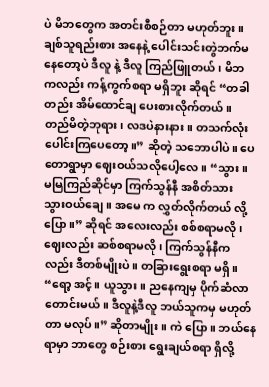ပဲ မိဘတွေက အတင်းစီစဉ်တာ မဟုတ်ဘူး။ ချစ်သူရည်းစား အနေနဲ့ ပေါင်းသင်းတွဲဘက်မနေတော့ပဲ ဒီလူ နဲ့ ဒီလူ ကြည်ဖြူတယ်၊ မိဘကလည်း ကန့်ကွက်စရာ မရှိဘူး ဆိုရင် “တခါတည်း အိမ်ထောင်ချ ပေးစားလိုက်တယ်။ တည်မိတဲ့ဘုရား၊ လဒပဲနားနား။ တသက်လုံးပေါင်းကြပေတော့။” ဆိုတဲ့ သဘောပါပဲ။ ပေတောရွာမှာ ဈေးဝယ်သလိုပေါ့လေ။ “သွား။ မမြကြည်ဆိုင်မှာ ကြက်သွန်နီ အစိတ်သား သွားဝယ်ချေ။ အမေ က လွှတ်လိုက်တယ် လို့ ပြော။” ဆိုရင် အလေးလည်း စစ်စရာမလို၊ ဈေးလည်း ဆစ်စရာမလို၊ ကြက်သွန်နီကလည်း ဒီတစ်မျိုးပဲ။ တခြားရွေးစရာ မရှိ။ “ရော့ အင့်။ ယူသွား။ ညနေကျမှ ပိုက်ဆံလာတောင်းမယ်။ ဒီလူနဲ့ဒီလူ ဘယ်သူကမှ မဟုတ်တာ မလုပ်။” ဆိုတာမျိုး။ ကဲ ပြော။ ဘယ်နေရာမှာ ဘာတွေ စဉ်းစား ရွေးချယ်စရာ ရှိလို့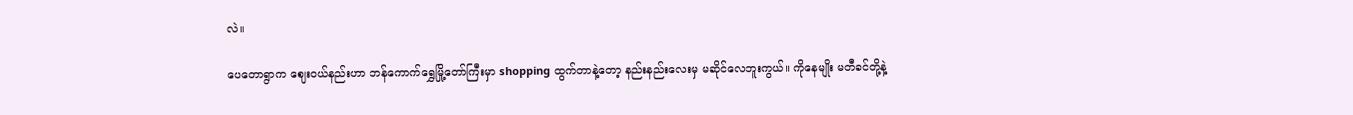လဲ။

ပေတောရွာက ဈေးဝယ်နည်းဟာ ဘန်ကောက်ရွှေမြို့တော်ကြီးမှာ shopping ထွက်တာနဲ့တော့ နည်းနည်းလေးမှ မဆိုင်လေဘူးကွယ်။ ကိုနေမျိုး မတီခင်တို့နဲ့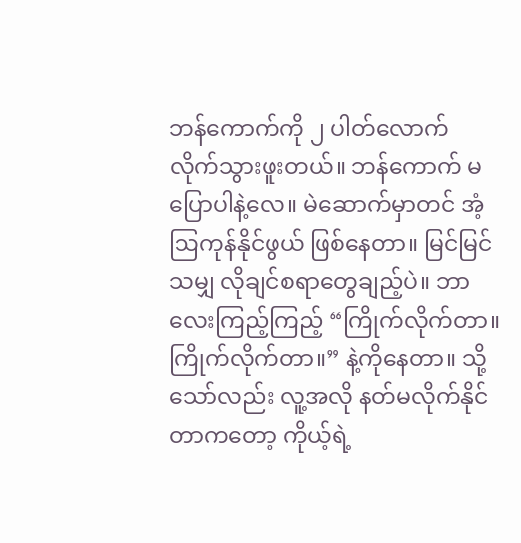ဘန်ကောက်ကို ၂ ပါတ်လောက် လိုက်သွားဖူးတယ်။ ဘန်ကောက် မပြောပါနဲ့လေ။ မဲဆောက်မှာတင် အံ့ဩကုန်နိုင်ဖွယ် ဖြစ်နေတာ။ မြင်မြင်သမျှ လိုချင်စရာတွေချည့်ပဲ။ ဘာလေးကြည့်ကြည့် “ကြိုက်လိုက်တာ။ ကြိုက်လိုက်တာ။” နဲ့ကိုနေတာ။ သို့သော်လည်း လူ့အလို နတ်မလိုက်နိုင်တာကတော့ ကိုယ့်ရဲ့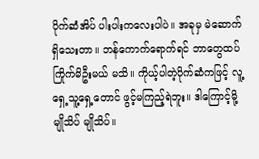ပိုက်ဆံအိပ် ပါးပါးကလေးပါပဲ။ အခုမှ မဲဆောက် ရှိသေးတာ။ ဘန်ကောက်ရောက်ရင် ဘာတွေထပ်ကြိုက်မိဦးမယ် မသိ။ ကိုယ့်ပါတဲ့ပိုက်ဆံကဖြင့် လူ့ရှေ့သူ့ရှေ့တောင် ဖွင့်မကြည့်ရဲဘူး။ ဒါကြောင့်မို့ မျိုသိပ် မျိုသိပ်။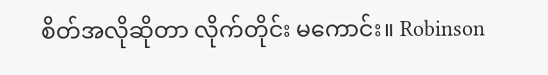စိတ်အလိုဆိုတာ လိုက်တိုင်း မကောင်း။ Robinson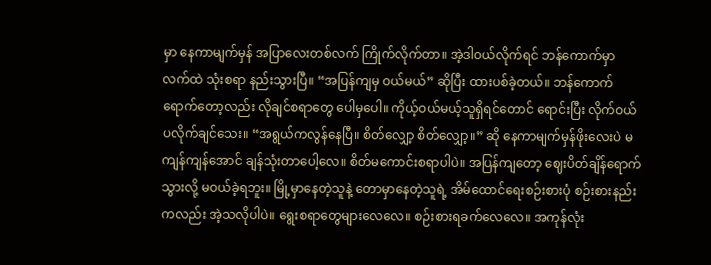မှာ နေကာမျက်မှန် အပြာလေးတစ်လက် ကြိုက်လိုက်တာ။ အဲ့ဒါဝယ်လိုက်ရင် ဘန်ကောက်မှာ လက်ထဲ သုံးစရာ နည်းသွားပြီ။ “အပြန်ကျမှ ဝယ်မယ်” ဆိုပြီး ထားပစ်ခဲ့တယ်။ ဘန်ကောက်ရောက်တော့လည်း လိုချင်စရာတွေ ပေါမှပေါ။ ကိုယ့်ဝယ်မယ့်သူရှိရင်တောင် ရောင်းပြီး လိုက်ဝယ်ပလိုက်ချင်သေး။ “အရွယ်ကလွန်နေပြီ။ စိတ်လျှော့ စိတ်လျှော့။” ဆို နေကာမျက်မှန်ဖိုးလေးပဲ မကျန်ကျန်အောင် ချန်သုံးတာပေါ့လေ။ စိတ်မကောင်းစရာပါပဲ။ အပြန်ကျတော့ ဈေးပိတ်ချိန်ရောက်သွားလို့ မဝယ်ခဲ့ရဘူး။ မြို့မှာနေတဲ့သူနဲ့ တောမှာနေတဲ့သူရဲ့ အိမ်ထောင်ရေးစဉ်းစားပုံ စဉ်းစားနည်းကလည်း အဲ့သလိုပါပဲ။ ရွေးစရာတွေများလေလေ။ စဉ်းစားရခက်လေလေ။ အကုန်လုံး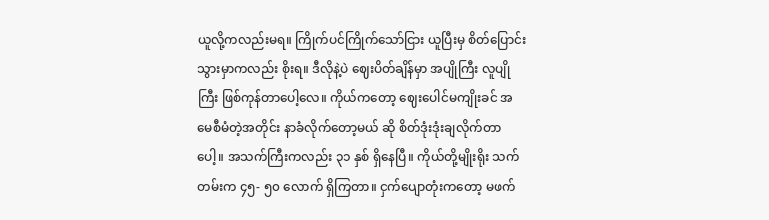ယူလို့ကလည်းမရ။ ကြိုက်ပင်ကြိုက်သော်ငြား ယူပြီးမှ စိတ်ပြောင်းသွားမှာကလည်း စိုးရ။ ဒီလိုနဲ့ပဲ ဈေးပိတ်ချိန်မှာ အပျိုကြီး လူပျိုကြီး ဖြစ်ကုန်တာပေါ့လေ။ ကိုယ်ကတော့ ဈေးပေါင်မကျိုးခင် အမေစီမံတဲ့အတိုင်း နာခံလိုက်တော့မယ် ဆို စိတ်ဒုံးဒုံးချလိုက်တာပေါ့။ အသက်ကြီးကလည်း ၃၁ နှစ် ရှိနေပြီ။ ကိုယ်တို့မျိုးရိုး သက်တမ်းက ၄၅- ၅၀ လောက် ရှိကြတာ။ ငှက်ပျောတုံးကတော့ မဖက်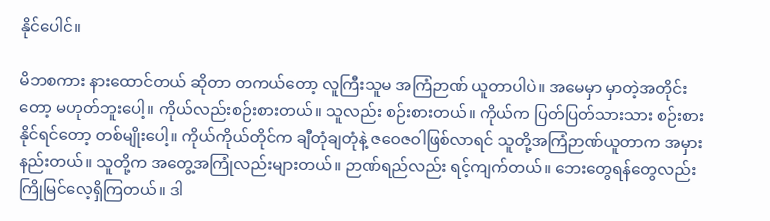နိုင်ပေါင်။

မိဘစကား နားထောင်တယ် ဆိုတာ တကယ်တော့ လူကြီးသူမ အကြံဉာဏ် ယူတာပါပဲ။ အမေမှာ မှာတဲ့အတိုင်းတော့ မဟုတ်ဘူးပေါ့။ ကိုယ်လည်းစဉ်းစားတယ်။ သူလည်း စဉ်းစားတယ်။ ကိုယ်က ပြတ်ပြတ်သားသား စဉ်းစားနိုင်ရင်တော့ တစ်မျိုးပေါ့။ ကိုယ်ကိုယ်တိုင်က ချီတုံချတုံနဲ့ ဇဝေဇဝါဖြစ်လာရင် သူတို့အကြံဉာဏ်ယူတာက အမှားနည်းတယ်။ သူတို့က အတွေ့အကြုံလည်းများတယ်။ ဉာဏ်ရည်လည်း ရင့်ကျက်တယ်။ ဘေးတွေရန်တွေလည်း ကြိုမြင်လေ့ရှိကြတယ်။ ဒါ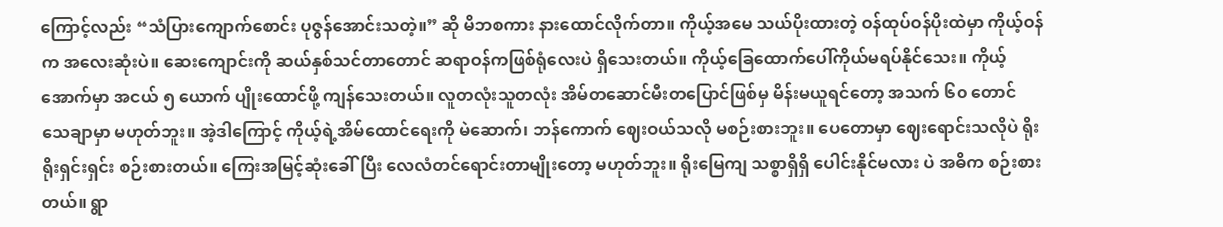ကြောင့်လည်း “သံပြားကျောက်စောင်း ပုဇွန်အောင်းသတဲ့။” ဆို မိဘစကား နားထောင်လိုက်တာ။ ကိုယ့်အမေ သယ်ပိုးထားတဲ့ ဝန်ထုပ်ဝန်ပိုးထဲမှာ ကိုယ့်ဝန်က အလေးဆုံးပဲ။ ဆေးကျောင်းကို ဆယ်နှစ်သင်တာတောင် ဆရာဝန်ကဖြစ်ရုံလေးပဲ ရှိသေးတယ်။ ကိုယ့်ခြေထောက်ပေါ်ကိုယ်မရပ်နိုင်သေး။ ကိုယ့်အောက်မှာ အငယ် ၅ ယောက် ပျိုးထောင်ဖို့ ကျန်သေးတယ်။ လူတလုံးသူတလုံး အိမ်တဆောင်မီးတပြောင်ဖြစ်မှ မိန်းမယူရင်တော့ အသက် ၆၀ တောင် သေချာမှာ မဟုတ်ဘူး။ အဲ့ဒါကြောင့် ကိုယ့်ရဲ့အိမ်ထောင်ရေးကို မဲဆောက်၊ ဘန်ကောက် ဈေးဝယ်သလို မစဉ်းစားဘူး။ ပေတောမှာ ဈေးရောင်းသလိုပဲ ရိုးရိုးရှင်းရှင်း စဉ်းစားတယ်။ ကြေးအမြင့်ဆုံးခေါ်ပြီး လေလံတင်ရောင်းတာမျိုးတော့ မဟုတ်ဘူး။ ရိုးမြေကျ သစ္စာရှိရှိ ပေါင်းနိုင်မလား ပဲ အဓိက စဉ်းစားတယ်။ ရွာ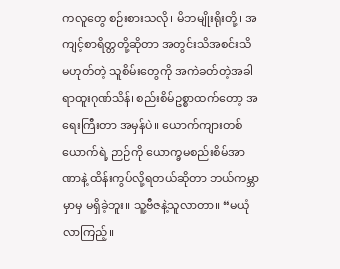ကလူတွေ စဉ်းစားသလို၊ မိဘမျိုးရိုးတို့၊ အကျင့်စာရိတ္တတို့ဆိုတာ အတွင်းသိအစင်းသိ မဟုတ်တဲ့ သူစိမ်းတွေကို အကဲခတ်တဲ့အခါ ရာထူးဂုဏ်သိန်၊ စည်းစိမ်ဥစ္စာထက်တော့ အရေးကြီးတာ အမှန်ပဲ။ ယောက်ကျားတစ်ယောက်ရဲ့ ဉာဉ်ကို ယောက္ခမစည်းစိမ်အာဏာနဲ့ ထိန်းကွပ်လို့ရတယ်ဆိုတာ ဘယ်ကမ္ဘာမှာမှ မရှိခဲ့ဘူး။ သူ့ဗီဇနဲ့သူလာတာ။ “မယုံ လာကြည့်။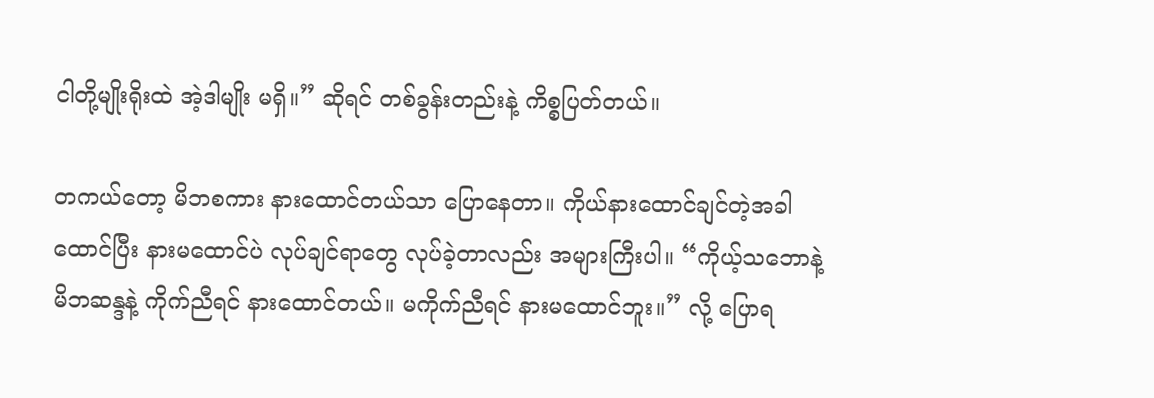ငါတို့မျိုးရိုးထဲ အဲ့ဒါမျိုး မရှိ။” ဆိုရင် တစ်ခွန်းတည်းနဲ့ ကိစ္စပြတ်တယ်။

တကယ်တော့ မိဘစကား နားထောင်တယ်သာ ပြောနေတာ။ ကိုယ်နားထောင်ချင်တဲ့အခါထောင်ပြီး နားမထောင်ပဲ လုပ်ချင်ရာတွေ လုပ်ခဲ့တာလည်း အများကြီးပါ။ “ကိုယ့်သဘောနဲ့ မိဘဆန္ဒနဲ့ ကိုက်ညီရင် နားထောင်တယ်။ မကိုက်ညီရင် နားမထောင်ဘူး။” လို့ ပြောရ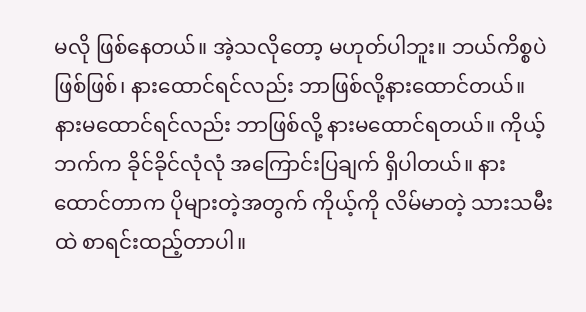မလို ဖြစ်နေတယ်။ အဲ့သလိုတော့ မဟုတ်ပါဘူး။ ဘယ်ကိစ္စပဲဖြစ်ဖြစ်၊ နားထောင်ရင်လည်း ဘာဖြစ်လို့နားထောင်တယ်။ နားမထောင်ရင်လည်း ဘာဖြစ်လို့ နားမထောင်ရတယ်။ ကိုယ့်ဘက်က ခိုင်ခိုင်လုံလုံ အကြောင်းပြချက် ရှိပါတယ်။ နားထောင်တာက ပိုများတဲ့အတွက် ကိုယ့်ကို လိမ်မာတဲ့ သားသမီးထဲ စာရင်းထည့်တာပါ။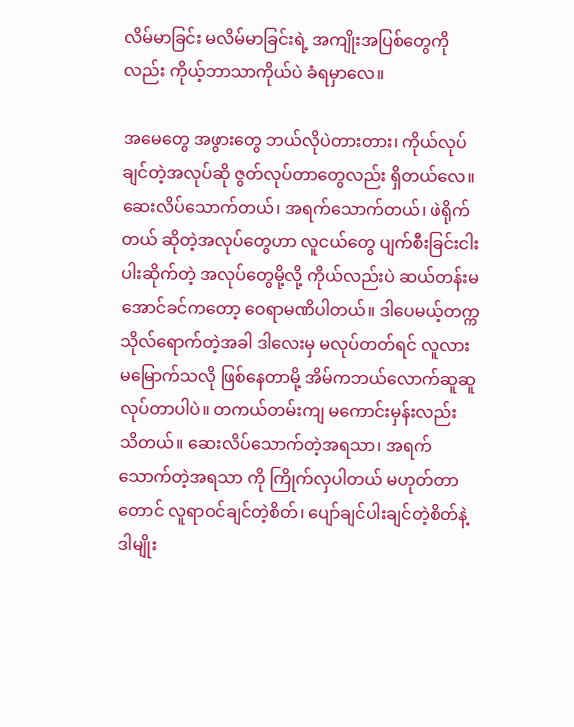လိမ်မာခြင်း မလိမ်မာခြင်းရဲ့ အကျိုးအပြစ်တွေကိုလည်း ကိုယ့်ဘာသာကိုယ်ပဲ ခံရမှာလေ။

အမေတွေ အဖွားတွေ ဘယ်လိုပဲတားတား၊ ကိုယ်လုပ်ချင်တဲ့အလုပ်ဆို ဇွတ်လုပ်တာတွေလည်း ရှိတယ်လေ။ ဆေးလိပ်သောက်တယ်၊ အရက်သောက်တယ်၊ ဖဲရိုက်တယ် ဆိုတဲ့အလုပ်တွေဟာ လူငယ်တွေ ပျက်စီးခြင်းငါးပါးဆိုက်တဲ့ အလုပ်တွေမို့လို့ ကိုယ်လည်းပဲ ဆယ်တန်းမအောင်ခင်ကတော့ ဝေရာမဏိပါတယ်။ ဒါပေမယ့်တက္ကသိုလ်ရောက်တဲ့အခါ ဒါလေးမှ မလုပ်တတ်ရင် လူလားမမြောက်သလို ဖြစ်နေတာမို့ အိမ်ကဘယ်လောက်ဆူဆူ လုပ်တာပါပဲ။ တကယ်တမ်းကျ မကောင်းမှန်းလည်း သိတယ်။ ဆေးလိပ်သောက်တဲ့အရသာ၊ အရက်သောက်တဲ့အရသာ ကို ကြိုက်လှပါတယ် မဟုတ်တာတောင် လူရာဝင်ချင်တဲ့စိတ်၊ ပျော်ချင်ပါးချင်တဲ့စိတ်နဲ့ ဒါမျိုး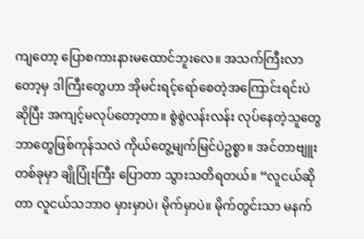ကျတော့ ပြောစကားနားမထောင်ဘူးလေ။ အသက်ကြီးလာတော့မှ ဒါကြီးတွေဟာ အိုမင်းရင့်ရော်စေတဲ့အကြောင်းရင်းပဲ ဆိုပြီး အကျင့်မလုပ်တော့တာ။ စွဲစွဲလန်းလန်း လုပ်နေတဲ့သူတွေ ဘာတွေဖြစ်ကုန်သလဲ ကိုယ်တွေ့မျက်မြင်ပဲဥစ္စာ။ အင်တာဗျူးတစ်ခုမှာ ချိုပြုံးကြီး ပြောတာ သွားသတိရတယ်။ “လူငယ်ဆိုတာ လူငယ်သဘာဝ မှားမှာပဲ၊ မိုက်မှာပဲ။ မိုက်တွင်းသာ မနက်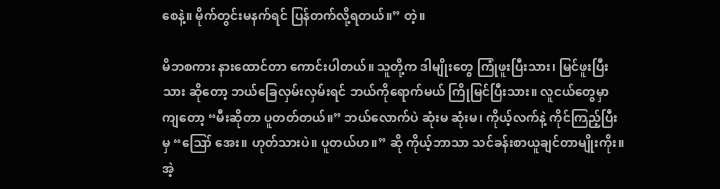စေနဲ့။ မိုက်တွင်းမနက်ရင် ပြန်တက်လို့ရတယ်။” တဲ့။

မိဘစကား နားထောင်တာ ကောင်းပါတယ်။ သူတို့က ဒါမျိုးတွေ ကြုံဖူးပြီးသား၊ မြင်ဖူးပြီးသား ဆိုတော့ ဘယ်ခြေလှမ်းလှမ်းရင် ဘယ်ကိုရောက်မယ် ကြိုမြင်ပြီးသား။ လူငယ်တွေမှာကျတော့ “မီးဆိုတာ ပူတတ်တယ်။” ဘယ်လောက်ပဲ ဆုံးမ ဆုံးမ၊ ကိုယ့်လက်နဲ့ ကိုင်ကြည့်ပြီးမှ “ဪ အေး။ ဟုတ်သားပဲ။ ပူတယ်ဟ။” ဆို ကိုယ့်ဘာသာ သင်ခန်းစာယူချင်တာမျိုးကိုး။ အဲ့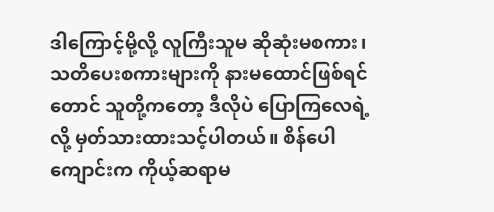ဒါကြောင့်မို့လို့ လူကြီးသူမ ဆိုဆုံးမစကား၊ သတိပေးစကားများကို နားမထောင်ဖြစ်ရင်တောင် သူတို့ကတော့ ဒီလိုပဲ ပြောကြလေရဲ့ လို့ မှတ်သားထားသင့်ပါတယ်။ စိန်ပေါကျောင်းက ကိုယ့်ဆရာမ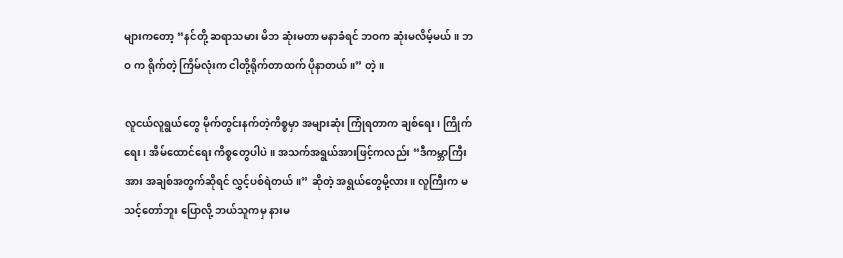များကတော့ “နင်တို့ ဆရာသမား မိဘ ဆုံးမတာ မနာခံရင် ဘဝက ဆုံးမလိမ့်မယ်။ ဘဝ က ရိုက်တဲ့ ကြိမ်လုံးက ငါတို့ရိုက်တာထက် ပိုနာတယ်။” တဲ့။

လူငယ်လူရွယ်တွေ မိုက်တွင်းနက်တဲ့ကိစ္စမှာ အများဆုံး ကြုံရတာက ချစ်ရေး၊ ကြိုက်ရေး၊ အိမ်ထောင်ရေး ကိစ္စတွေပါပဲ။ အသက်အရွယ်အားဖြင့်ကလည်း “ဒီကမ္ဘာကြီးအား အချစ်အတွက်ဆိုရင် လွှင့်ပစ်ရဲတယ်။” ဆိုတဲ့ အရွယ်တွေမို့လား။ လူကြီးက မသင့်တော်ဘူး ပြောလို့ ဘယ်သူကမှ နားမ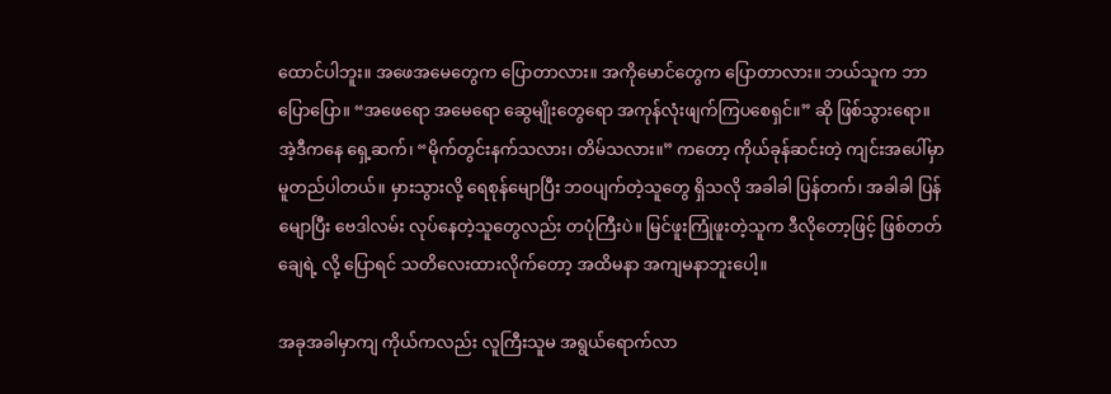ထောင်ပါဘူး။ အဖေအမေတွေက ပြောတာလား။ အကိုမောင်တွေက ပြောတာလား။ ဘယ်သူက ဘာပြောပြော။ “အဖေရော အမေရော ဆွေမျိုးတွေရော အကုန်လုံးဖျက်ကြပစေရှင်။” ဆို ဖြစ်သွားရော။ အဲ့ဒီကနေ ရှေ့ဆက်၊ “မိုက်တွင်းနက်သလား၊ တိမ်သလား။” ကတော့ ကိုယ်ခုန်ဆင်းတဲ့ ကျင်းအပေါ်မှာ မူတည်ပါတယ်။ မှားသွားလို့ ရေစုန်မျောပြီး ဘဝပျက်တဲ့သူတွေ ရှိသလို အခါခါ ပြန်တက်၊ အခါခါ ပြန်မျောပြီး ဗေဒါလမ်း လုပ်နေတဲ့သူတွေလည်း တပုံကြီးပဲ။ မြင်ဖူးကြုံဖူးတဲ့သူက ဒီလိုတော့ဖြင့် ဖြစ်တတ်ချေရဲ့ လို့ ပြောရင် သတိလေးထားလိုက်တော့ အထိမနာ အကျမနာဘူးပေါ့။

အခုအခါမှာကျ ကိုယ်ကလည်း လူကြီးသူမ အရွယ်ရောက်လာ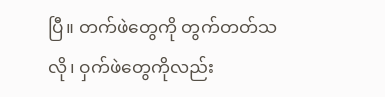ပြီ။ တက်ဖဲတွေကို တွက်တတ်သလို၊ ဝှက်ဖဲတွေကိုလည်း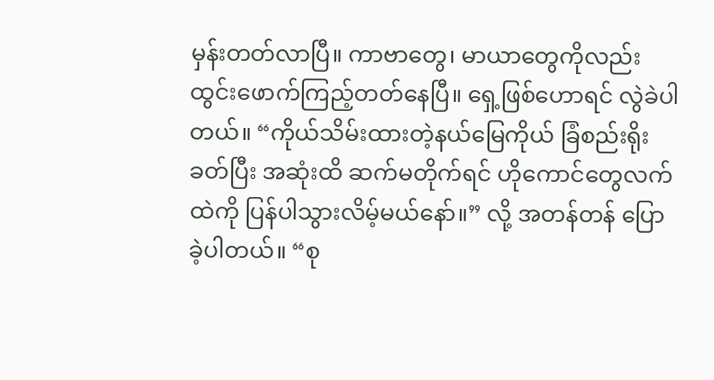မှန်းတတ်လာပြီ။ ကာဗာတွေ၊ မာယာတွေကိုလည်း ထွင်းဖောက်ကြည့်တတ်နေပြီ။ ရှေ့ဖြစ်ဟောရင် လွဲခဲပါတယ်။ “ကိုယ်သိမ်းထားတဲ့နယ်မြေကိုယ် ခြံစည်းရိုးခတ်ပြီး အဆုံးထိ ဆက်မတိုက်ရင် ဟိုကောင်တွေလက်ထဲကို ပြန်ပါသွားလိမ့်မယ်နော်။” လို့ အတန်တန် ပြောခဲ့ပါတယ်။ “စု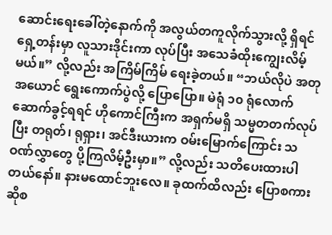ဆောင်းရေးခေါ်တဲ့နောက်ကို အလွယ်တကူလိုက်သွားလို့ ရှိရင် ရှေ့တန်းမှာ လူသားဒိုင်းကာ လုပ်ပြီး အသေခံထိုးကျွေးလိမ့်မယ်။” လို့လည်း အကြိမ်ကြိမ် ရေးခဲ့တယ်။ “ဘယ်လိုပဲ အတုအယောင် ရွေးကောက်ပွဲလို့ ပြောပြော။ မဲရုံ ၁၀ ရုံလောက် ဆောက်ခွင့်ရရင် ဟိုကောင်ကြီးက အရှက်မရှိ သမ္မတတက်လုပ်ပြီး တရုတ်၊ ရုရှား၊ အင်ဒီးယားက ဝမ်းမြောက်ကြောင်း သဝဏ်လွှာတွေ ပို့ကြလိမ့်ဦးမှာ။” လို့လည်း သတိပေးထားပါတယ်နော်။ နားမထောင်ဘူးလေ။ ခုထက်ထိလည်း ပြောစကားဆိုစ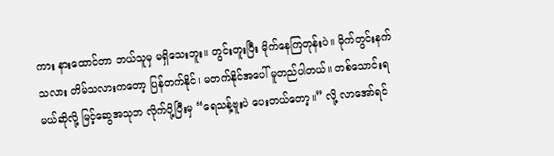ကား နားထောင်တာ ဘယ်သူမှ မရှိသေးဘူး။ တွင်းတူးပြီး မိုက်နေကြတုန်းပဲ။ မိုက်တွင်းနက်သလား တိမ်သလားကတော့ ပြန်တက်နိုင်၊ မတက်နိုင်အပေါ် မူတည်ပါတယ်။ တစ်သောင်းရမယ်ဆိုလို့ မြင့်ဆွေအသုဘ လိုက်ပို့ပြီးမှ “ရေသန့်ဗူးပဲ ပေးတယ်တော့။” လို့ လာအော်ရင်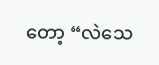တော့ “လဲသေ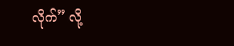လိုက်” လို့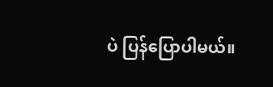ပဲ ပြန်ပြောပါမယ်။